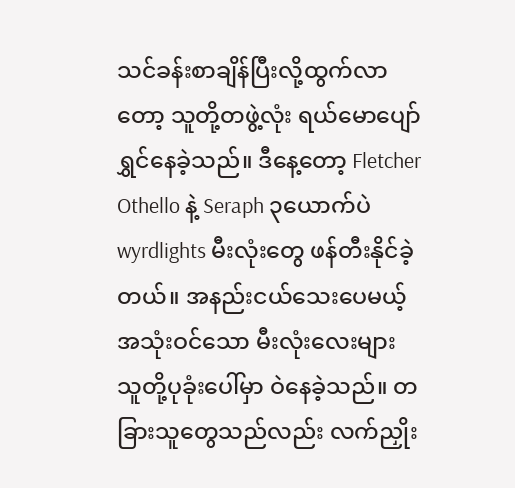သင်ခန်းစာချိန်ပြီးလို့ထွက်လာတော့ သူတို့တဖွဲ့လုံး ရယ်မောပျော်ရွှင်နေခဲ့သည်။ ဒီနေ့တော့ Fletcher Othello နဲ့ Seraph ၃ယောက်ပဲ wyrdlights မီးလုံးတွေ ဖန်တီးနိုင်ခဲ့တယ်။ အနည်းငယ်သေးပေမယ့် အသုံးဝင်သော မီးလုံးလေးများ သူတို့ပုခုံးပေါ်မှာ ဝဲနေခဲ့သည်။ တခြားသူတွေသည်လည်း လက်ညှိုး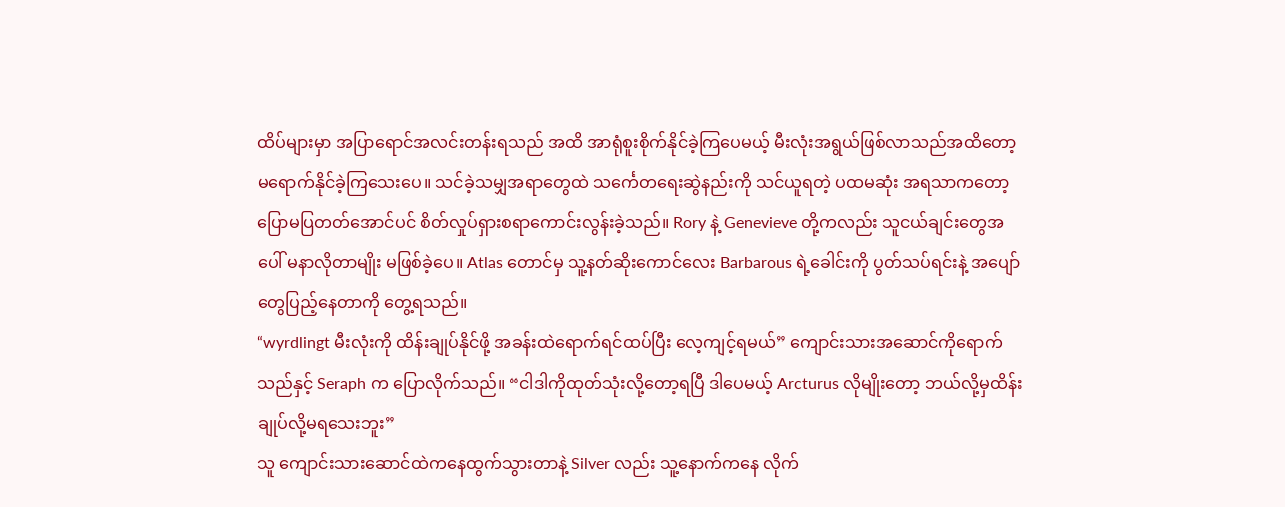ထိပ်များမှာ အပြာရောင်အလင်းတန်းရသည် အထိ အာရုံစူးစိုက်နိုင်ခဲ့ကြပေမယ့် မီးလုံးအရွယ်ဖြစ်လာသည်အထိတော့ မရောက်နိုင်ခဲ့ကြသေးပေ။ သင်ခဲ့သမျှအရာတွေထဲ သင်္ကေတရေးဆွဲနည်းကို သင်ယူရတဲ့ ပထမဆုံး အရသာကတော့ ပြောမပြတတ်အောင်ပင် စိတ်လှုပ်ရှားစရာကောင်းလွန်းခဲ့သည်။ Rory နဲ့ Genevieve တို့ကလည်း သူငယ်ချင်းတွေအပေါ် မနာလိုတာမျိုး မဖြစ်ခဲ့ပေ။ Atlas တောင်မှ သူ့နတ်ဆိုးကောင်လေး Barbarous ရဲ့ခေါင်းကို ပွတ်သပ်ရင်းနဲ့ အပျော်တွေပြည့်နေတာကို တွေ့ရသည်။
“wyrdlingt မီးလုံးကို ထိန်းချုပ်နိုင်ဖို့ အခန်းထဲရောက်ရင်ထပ်ပြီး လေ့ကျင့်ရမယ်” ကျောင်းသားအဆောင်ကိုရောက်သည်နှင့် Seraph က ပြောလိုက်သည်။ “ငါဒါကိုထုတ်သုံးလို့တော့ရပြီ ဒါပေမယ့် Arcturus လိုမျိုးတော့ ဘယ်လို့မှထိန်းချုပ်လို့မရသေးဘူး”
သူ ကျောင်းသားဆောင်ထဲကနေထွက်သွားတာနဲ့ Silver လည်း သူ့နောက်ကနေ လိုက်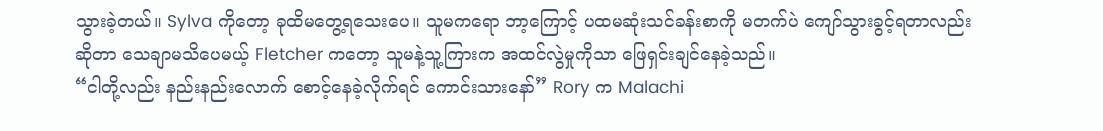သွားခဲ့တယ်။ Sylva ကိုတော့ ခုထိမတွေ့ရသေးပေ။ သူမကရော ဘာ့ကြောင့် ပထမဆုံးသင်ခန်းစာကို မတက်ပဲ ကျော်သွားခွင့်ရတာလည်းဆိုတာ သေချာမသိပေမယ့် Fletcher ကတော့ သူမနဲ့သူ့ကြားက အထင်လွဲမှုကိုသာ ဖြေရှင်းချင်နေခဲ့သည်။
“ငါတို့လည်း နည်းနည်းလောက် စောင့်နေခဲ့လိုက်ရင် ကောင်းသားနော်” Rory က Malachi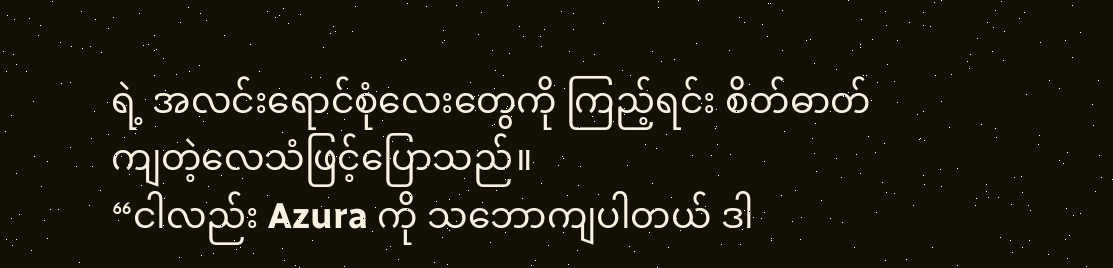ရဲ့ အလင်းရောင်စုံလေးတွေကို ကြည့်ရင်း စိတ်ဓာတ်ကျတဲ့လေသံဖြင့်ပြောသည်။
“ငါလည်း Azura ကို သဘောကျပါတယ် ဒါ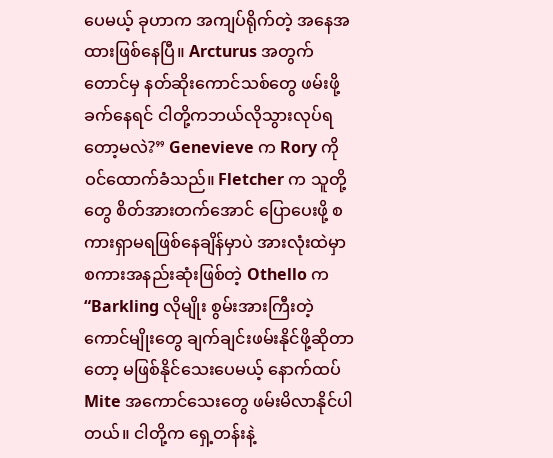ပေမယ့် ခုဟာက အကျပ်ရိုက်တဲ့ အနေအထားဖြစ်နေပြီ။ Arcturus အတွက်တောင်မှ နတ်ဆိုးကောင်သစ်တွေ ဖမ်းဖို့ ခက်နေရင် ငါတို့ကဘယ်လိုသွားလုပ်ရတော့မလဲ?” Genevieve က Rory ကိုဝင်ထောက်ခံသည်။ Fletcher က သူတို့တွေ စိတ်အားတက်အောင် ပြောပေးဖို့ စကားရှာမရဖြစ်နေချိန်မှာပဲ အားလုံးထဲမှာ စကားအနည်းဆုံးဖြစ်တဲ့ Othello က
“Barkling လိုမျိုး စွမ်းအားကြီးတဲ့ ကောင်မျိုးတွေ ချက်ချင်းဖမ်းနိုင်ဖို့ဆိုတာတော့ မဖြစ်နိုင်သေးပေမယ့် နောက်ထပ် Mite အကောင်သေးတွေ ဖမ်းမိလာနိုင်ပါတယ်။ ငါတို့က ရှေ့တန်းနဲ့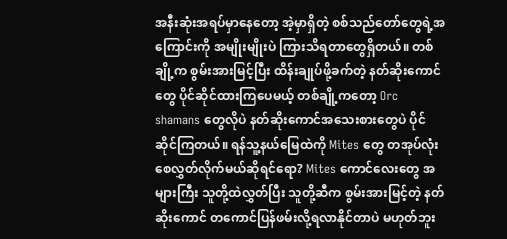အနီးဆုံးအရပ်မှာနေတော့ အဲ့မှာရှိတဲ့ စစ်သည်တော်တွေရဲ့အကြောင်းကို အမျိုးမျိုးပဲ ကြားသိရတာတွေရှိတယ်။ တစ်ချို့က စွမ်းအားမြင့်ပြီး ထိန်းချုပ်ဖို့ခက်တဲ့ နတ်ဆိုးကောင်တွေ ပိုင်ဆိုင်ထားကြပေမယ့် တစ်ချို့ကတော့ Orc shamans တွေလိုပဲ နတ်ဆိုးကောင်အသေးစားတွေပဲ ပိုင်ဆိုင်ကြတယ်။ ရန်သူ့နယ်မြေထဲကို Mites တွေ တအုပ်လုံး စေလွှတ်လိုက်မယ်ဆိုရင်ရော? Mites ကောင်လေးတွေ အများကြီး သူတို့ထဲလွှတ်ပြီး သူတို့ဆီက စွမ်းအားမြင့်တဲ့ နတ်ဆိုးကောင် တကောင်ပြန်ဖမ်းလို့ရလာနိုင်တာပဲ မဟုတ်ဘူး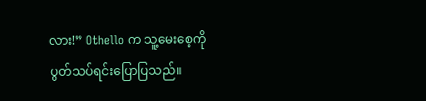လား!” Othello က သူ့မေးစေ့ကို ပွတ်သပ်ရင်းပြောပြသည်။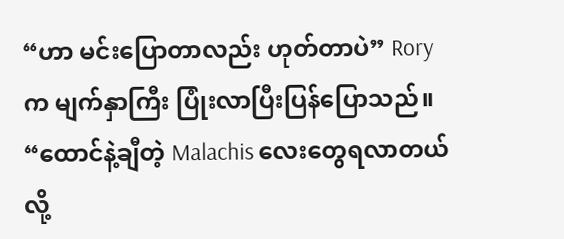“ဟာ မင်းပြောတာလည်း ဟုတ်တာပဲ” Rory က မျက်နှာကြီး ပြုံးလာပြီးပြန်ပြောသည်။ “ထောင်နဲ့ချီတဲ့ Malachis လေးတွေရလာတယ်လို့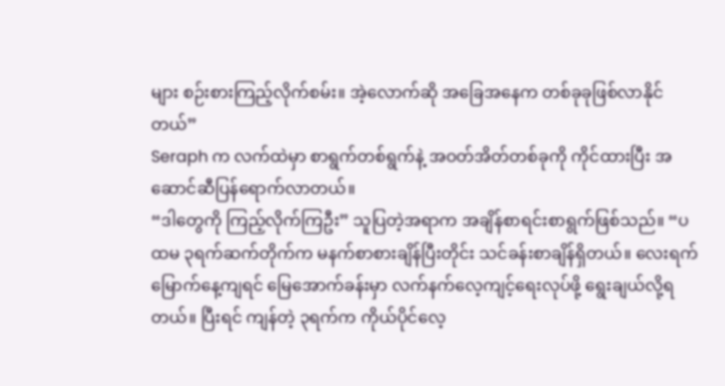များ စဉ်းစားကြည့်လိုက်စမ်း။ အဲ့လောက်ဆို အခြေအနေက တစ်ခုခုဖြစ်လာနိုင်တယ်”
Seraph က လက်ထဲမှာ စာရွက်တစ်ရွက်နဲ့ အဝတ်အိတ်တစ်ခုကို ကိုင်ထားပြီး အဆောင်ဆီပြန်ရောက်လာတယ်။
“ဒါတွေကို ကြည့်လိုက်ကြဦး” သူပြတဲ့အရာက အချိန်စာရင်းစာရွက်ဖြစ်သည်။ “ပထမ ၃ရက်ဆက်တိုက်က မနက်စာစားချိန်ပြီးတိုင်း သင်ခန်းစာချိန်ရှိတယ်။ လေးရက်မြောက်နေ့ကျရင် မြေအောက်ခန်းမှာ လက်နက်လေ့ကျင့်ရေးလုပ်ဖို့ ရွေးချယ်လို့ရတယ်။ ပြီးရင် ကျန်တဲ့ ၃ရက်က ကိုယ်ပိုင်လေ့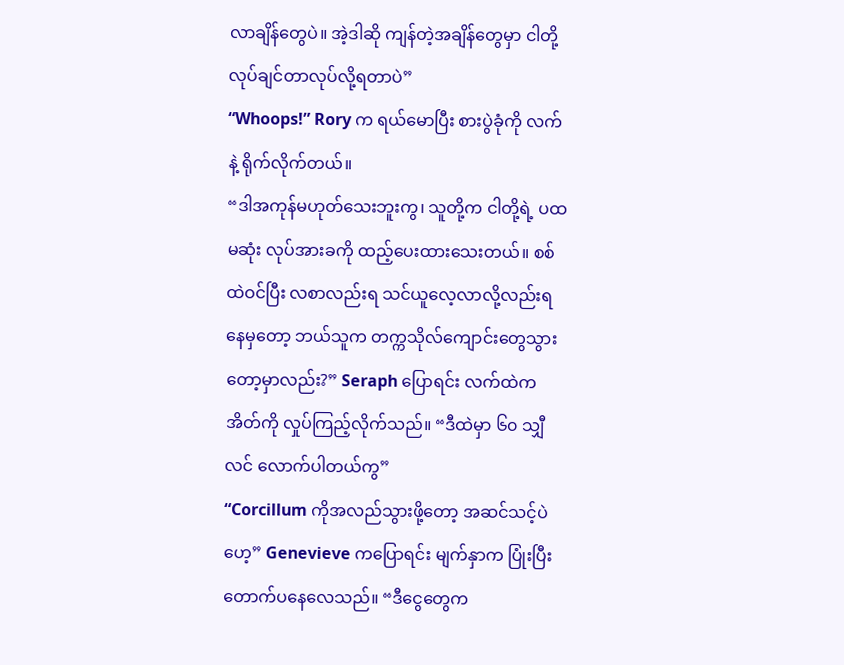လာချိန်တွေပဲ။ အဲ့ဒါဆို ကျန်တဲ့အချိန်တွေမှာ ငါတို့လုပ်ချင်တာလုပ်လို့ရတာပဲ”
“Whoops!” Rory က ရယ်မောပြီး စားပွဲခုံကို လက်နဲ့ ရိုက်လိုက်တယ်။
“ဒါအကုန်မဟုတ်သေးဘူးကွ၊ သူတို့က ငါတို့ရဲ့ ပထမဆုံး လုပ်အားခကို ထည့်ပေးထားသေးတယ်။ စစ်ထဲဝင်ပြီး လစာလည်းရ သင်ယူလေ့လာလို့လည်းရနေမှတော့ ဘယ်သူက တက္ကသိုလ်ကျောင်းတွေသွားတော့မှာလည်း?” Seraph ပြောရင်း လက်ထဲကအိတ်ကို လှုပ်ကြည့်လိုက်သည်။ “ဒီထဲမှာ ၆၀ သျှီလင် လောက်ပါတယ်ကွ”
“Corcillum ကိုအလည်သွားဖို့တော့ အဆင်သင့်ပဲဟေ့” Genevieve ကပြောရင်း မျက်နှာက ပြုံးပြီးတောက်ပနေလေသည်။ “ဒီငွေတွေက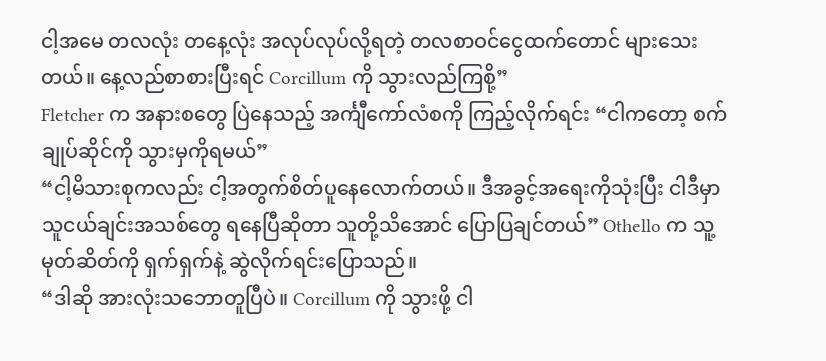ငါ့အမေ တလလုံး တနေ့လုံး အလုပ်လုပ်လို့ရတဲ့ တလစာဝင်ငွေထက်တောင် များသေးတယ်။ နေ့လည်စာစားပြီးရင် Corcillum ကို သွားလည်ကြစို့”
Fletcher က အနားစတွေ ပြဲနေသည့် အင်္ကျီကော်လံစကို ကြည့်လိုက်ရင်း “ငါကတော့ စက်ချုပ်ဆိုင်ကို သွားမှကိုရမယ်”
“ငါ့မိသားစုကလည်း ငါ့အတွက်စိတ်ပူနေလောက်တယ်။ ဒီအခွင့်အရေးကိုသုံးပြီး ငါဒီမှာ သူငယ်ချင်းအသစ်တွေ ရနေပြီဆိုတာ သူတို့သိအောင် ပြောပြချင်တယ်” Othello က သူ့မုတ်ဆိတ်ကို ရှက်ရှက်နဲ့ ဆွဲလိုက်ရင်းပြောသည်။
“ဒါဆို အားလုံးသဘောတူပြီပဲ။ Corcillum ကို သွားဖို့ ငါ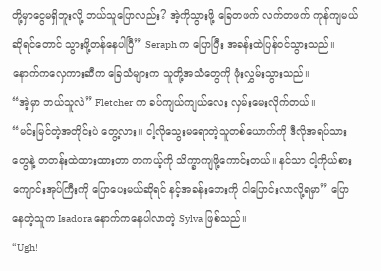တို့မှာငွေမရှိဘူးလို့ ဘယ်သူပြောလည်း? အဲ့ကိုသွားဖို့ ခြေတဖက် လက်တဖက် ကုန်ကျမယ်ဆိုရင်တောင် သွားဖို့တန်နေပါပြီ” Seraph က ပြောပြီး အခန်းထဲပြန်ဝင်သွားသည်။
နောက်ကလှေကားဆီက ခြေသံများက သူတို့အသံတွေကို ဖုံးလွှမ်းသွားသည်။
“အဲ့မှာ ဘယ်သူလဲ” Fletcher က ခပ်ကျယ်ကျယ်လေး လှမ်းမေးလိုက်တယ်။
“မင်းမြင်တဲ့အတိုင်းပဲ တွေ့လား။ ငါ့လိုသွေးမရောတဲ့သူတစ်ယောက်ကို ဒီလိုအရပ်သားတွေနဲ့ တတန်းထဲထားထားတာ တကယ့်ကို သိက္ခာကျဖို့ကောင်းတယ်။ နင်သာ ငါ့ကိုယ်စား ကျောင်းအုပ်ကြီးကို ပြောပေးမယ်ဆိုရင် နင့်အခန်းဘေးကို ငါပြောင်းလာလို့ရမှာ” ပြောနေတဲ့သူက Isadora နောက်ကနေပါလာတဲ့ Sylva ဖြစ်သည်။
“Ugh!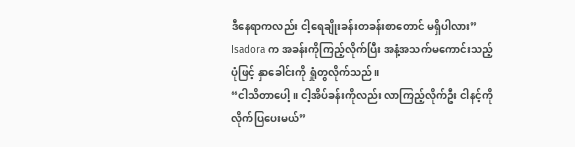ဒီနေရာကလည်း ငါ့ရေချိုးခန်းတခန်းစာတောင် မရှိပါလား” Isadora က အခန်းကိုကြည့်လိုက်ပြီး အနံ့အသက်မကောင်းသည့် ပုံဖြင့် နှာခေါင်းကို ရှုံတွလိုက်သည်။
“ငါသိတာပေါ့။ ငါ့အိပ်ခန်းကိုလည်း လာကြည့်လိုက်ဦး ငါနင့်ကိုလိုက်ပြပေးမယ်”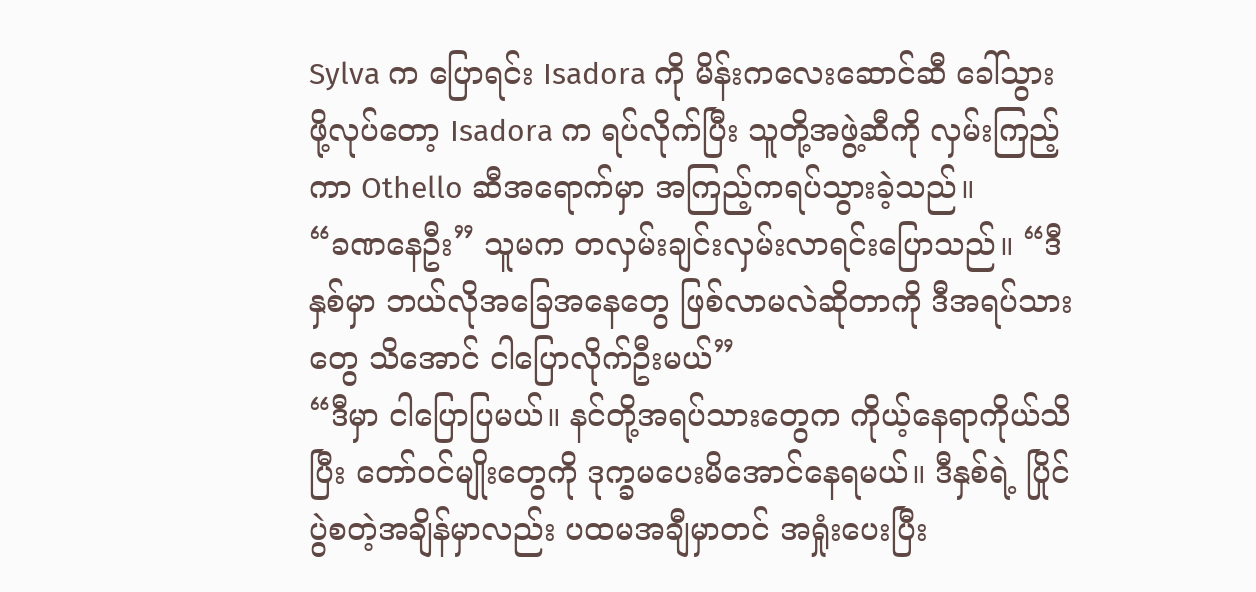Sylva က ပြောရင်း Isadora ကို မိန်းကလေးဆောင်ဆီ ခေါ်သွားဖို့လုပ်တော့ Isadora က ရပ်လိုက်ပြီး သူတို့အဖွဲ့ဆီကို လှမ်းကြည့်ကာ Othello ဆီအရောက်မှာ အကြည့်ကရပ်သွားခဲ့သည်။
“ခဏနေဦး” သူမက တလှမ်းချင်းလှမ်းလာရင်းပြောသည်။ “ဒီနှစ်မှာ ဘယ်လိုအခြေအနေတွေ ဖြစ်လာမလဲဆိုတာကို ဒီအရပ်သားတွေ သိအောင် ငါပြောလိုက်ဦးမယ်”
“ဒီမှာ ငါပြောပြမယ်။ နင်တို့အရပ်သားတွေက ကိုယ့်နေရာကိုယ်သိပြီး တော်ဝင်မျိုးတွေကို ဒုက္ခမပေးမိအောင်နေရမယ်။ ဒီနှစ်ရဲ့ ပြိုင်ပွဲစတဲ့အချိန်မှာလည်း ပထမအချီမှာတင် အရှုံးပေးပြီး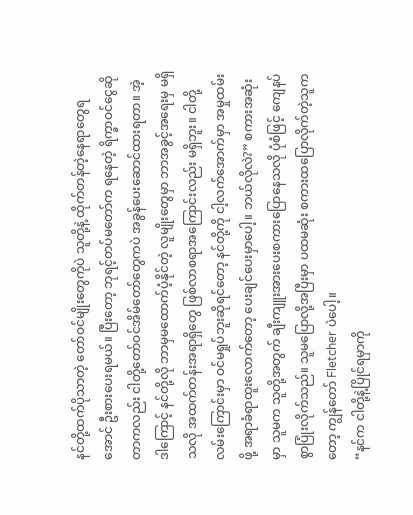နင်တို့ထက်ပိုသာတဲ့ တော်ဝင်မျိုးတွေကိုပဲ သူတို့နဲ့ ထိုက်တန်တဲ့နေရာတွေရအောင် ဦးစားပေးရမယ်။ ပြီးတော့ ဘုရင့်တပ်မတော်က ရနေတဲ့ ရိက္ခာဝင်ငွေဆိုတာကလည်း ငါတို့တော်ဝင်အိမ်တော်တွေကပဲ အခွန်ပေးဆောင်ထားရတာ။ အဲ့ဒါကြောင့် နင်တို့လို ဘာမှမထောက်ပံ့နိုင်တဲ့ လူမျိုးတွေမှာ ဘာအခွင့်အရေးမှ မရှိသလို အထက်တန်းအရာရှိတွေ ဖြစ်လာစရာအကြောင်းလည်း မရှိဘူး။ ငါတို့လမ်းကြောင်းမှာ ဝင်မရှုပ်ဘူးဆိုရင်တော့ နင်တို့ကို ငါ့လက်အောက်မှာ အမှုထမ်းဖို့ အရာခံရာထူးလောက်တော့ ပေးချင်ပေးမှာပေါ့။ ဘယ်လိုလဲ?” စကားအဆုံးမှာ သူမက သူတို့အတွက် ချီးကျူးအားပေးစကားပြောနေသလို ပုံစံဖြင့် ကျေနပ်စွာပြုံးလိုက်သည်။ သူမပြောလို့အပြီးမှာ ပထမဆုံး စကားထပြောလိုက်တဲ့သူကတော့ ကျွန်တော် Fletcher ပဲပေါ့။
“နင်က ငါတို့နဲ့ပြိုင်ရမှာကို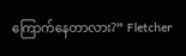ကြောက်နေတာလား?” Fletcher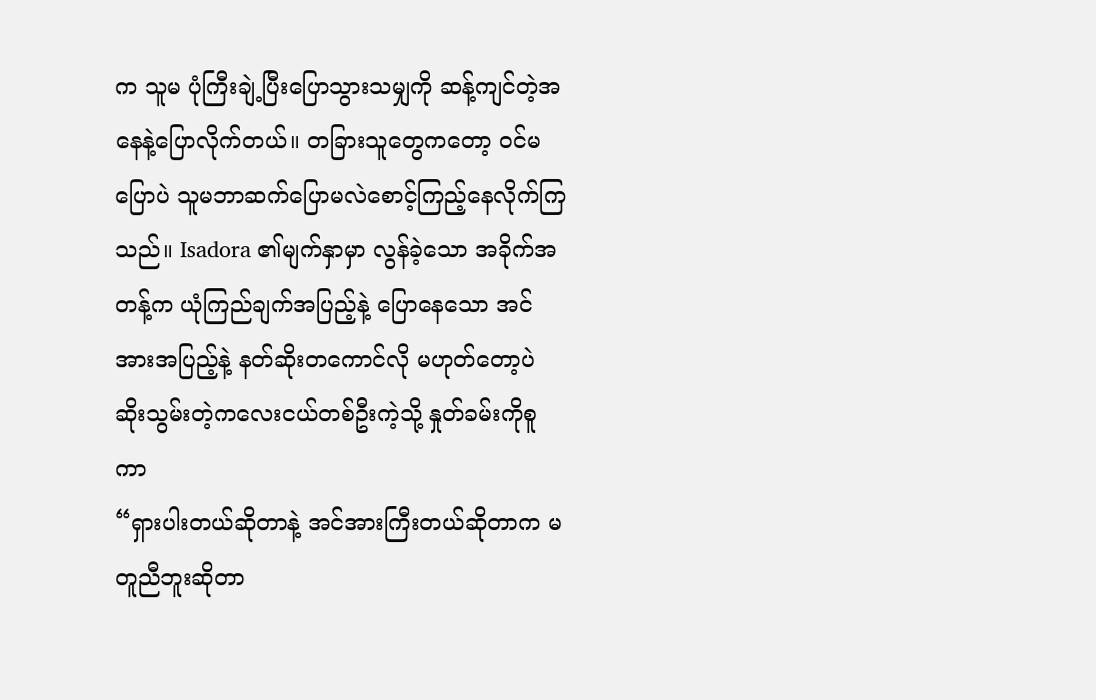က သူမ ပုံကြီးချဲ့ပြီးပြောသွားသမျှကို ဆန့်ကျင်တဲ့အနေနဲ့ပြောလိုက်တယ်။ တခြားသူတွေကတော့ ဝင်မပြောပဲ သူမဘာဆက်ပြောမလဲစောင့်ကြည့်နေလိုက်ကြသည်။ Isadora ၏မျက်နှာမှာ လွန်ခဲ့သော အခိုက်အတန့်က ယုံကြည်ချက်အပြည့်နဲ့ ပြောနေသော အင်အားအပြည့်နဲ့ နတ်ဆိုးတကောင်လို မဟုတ်တော့ပဲ ဆိုးသွမ်းတဲ့ကလေးငယ်တစ်ဦးကဲ့သို့ နှုတ်ခမ်းကိုစူကာ
“ရှားပါးတယ်ဆိုတာနဲ့ အင်အားကြီးတယ်ဆိုတာက မတူညီဘူးဆိုတာ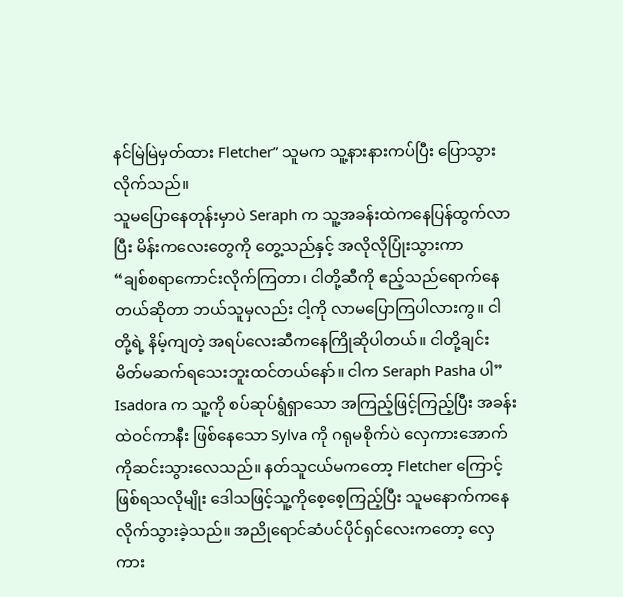နင်မြဲမြဲမှတ်ထား Fletcher” သူမက သူ့နားနားကပ်ပြီး ပြောသွားလိုက်သည်။
သူမပြောနေတုန်းမှာပဲ Seraph က သူ့အခန်းထဲကနေပြန်ထွက်လာပြီး မိန်းကလေးတွေကို တွေ့သည်နှင့် အလိုလိုပြုံးသွားကာ
“ချစ်စရာကောင်းလိုက်ကြတာ၊ ငါတို့ဆီကို ဧည့်သည်ရောက်နေတယ်ဆိုတာ ဘယ်သူမှလည်း ငါ့ကို လာမပြောကြပါလားကွ။ ငါတို့ရဲ့ နိမ့်ကျတဲ့ အရပ်လေးဆီကနေကြိုဆိုပါတယ်။ ငါတို့ချင်း မိတ်မဆက်ရသေးဘူးထင်တယ်နော်။ ငါက Seraph Pasha ပါ”
Isadora က သူ့ကို စပ်ဆုပ်ရွံရှာသော အကြည့်ဖြင့်ကြည့်ပြီး အခန်းထဲဝင်ကာနီး ဖြစ်နေသော Sylva ကို ဂရုမစိုက်ပဲ လှေကားအောက်ကိုဆင်းသွားလေသည်။ နတ်သူငယ်မကတော့ Fletcher ကြောင့်ဖြစ်ရသလိုမျိုး ဒေါသဖြင့်သူ့ကိုစေ့စေ့ကြည့်ပြီး သူမနောက်ကနေလိုက်သွားခဲ့သည်။ အညိုရောင်ဆံပင်ပိုင်ရှင်လေးကတော့ လှေကား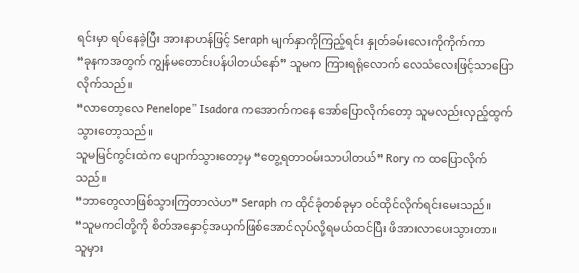ရင်းမှာ ရပ်နေခဲ့ပြီး အားနာဟန်ဖြင့် Seraph မျက်နှာကိုကြည့်ရင်း နှုတ်ခမ်းလေးကိုကိုက်ကာ
“ခုနကအတွက် ကျွန်မတောင်းပန်ပါတယ်နော်” သူမက ကြားရရုံလောက် လေသံလေးဖြင့်သာပြောလိုက်သည်။
“လာတော့လေ Penelope” Isadora ကအောက်ကနေ အော်ပြောလိုက်တော့ သူမလည်းလှည့်ထွက်သွားတော့သည်။
သူမမြင်ကွင်းထဲက ပျောက်သွားတော့မှ “တွေ့ရတာဝမ်းသာပါတယ်” Rory က ထပြောလိုက်သည်။
“ဘာတွေလာဖြစ်သွားကြတာလဲဟ” Seraph က ထိုင်ခုံတစ်ခုမှာ ဝင်ထိုင်လိုက်ရင်းမေးသည်။
“သူမကငါတို့ကို စိတ်အနှောင့်အယှက်ဖြစ်အောင်လုပ်လို့ရမယ်ထင်ပြီး ဖိအားလာပေးသွားတာ။ သူမှား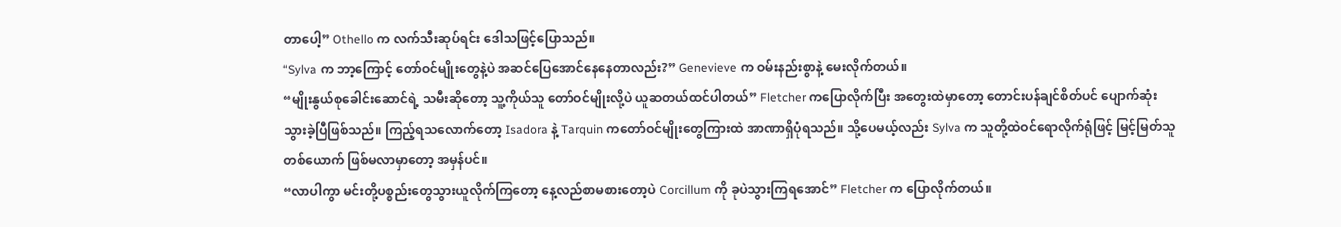တာပေါ့” Othello က လက်သီးဆုပ်ရင်း ဒေါသဖြင့်ပြောသည်။
“Sylva က ဘာ့ကြောင့် တော်ဝင်မျိုးတွေနဲ့ပဲ အဆင်ပြေအောင်နေနေတာလည်း?” Genevieve က ဝမ်းနည်းစွာနဲ့ မေးလိုက်တယ်။
“မျိုးနွယ်စုခေါင်းဆောင်ရဲ့ သမီးဆိုတော့ သူ့ကိုယ်သူ တော်ဝင်မျိုးလို့ပဲ ယူဆတယ်ထင်ပါတယ်” Fletcher ကပြောလိုက်ပြီး အတွေးထဲမှာတော့ တောင်းပန်ချင်စိတ်ပင် ပျောက်ဆုံးသွားခဲ့ပြီဖြစ်သည်။ ကြည့်ရသလောက်တော့ Isadora နဲ့ Tarquin ကတော်ဝင်မျိုးတွေကြားထဲ အာဏာရှိပုံရသည်။ သို့ပေမယ့်လည်း Sylva က သူတို့ထဲဝင်ရောလိုက်ရုံဖြင့် မြင့်မြတ်သူတစ်ယောက် ဖြစ်မလာမှာတော့ အမှန်ပင်။
“လာပါကွာ မင်းတို့ပစ္စည်းတွေသွားယူလိုက်ကြတော့ နေ့လည်စာမစားတော့ပဲ Corcillum ကို ခုပဲသွားကြရအောင်” Fletcher က ပြောလိုက်တယ်။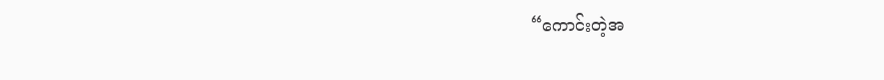“ကောင်းတဲ့အ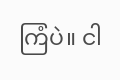ကြံပဲ။ ငါ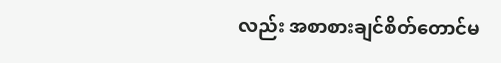လည်း အစာစားချင်စိတ်တောင်မ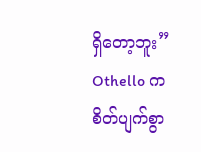ရှိတော့ဘူး” Othello က စိတ်ပျက်စွာ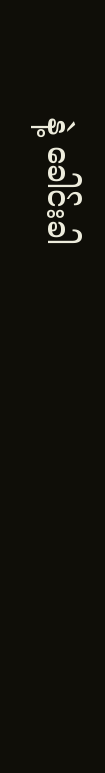နဲ့ ခေါင်းခါ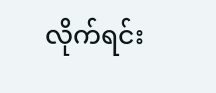လိုက်ရင်း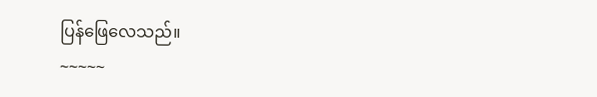ပြန်ဖြေလေသည်။
~~~~~